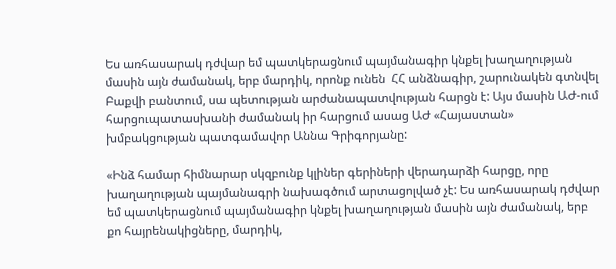Ես առհասարակ դժվար եմ պատկերացնում պայմանագիր կնքել խաղաղության մասին այն ժամանակ, երբ մարդիկ, որոնք ունեն  ՀՀ անձնագիր, շարունակեն գտնվել Բաքվի բանտում, սա պետության արժանապատվության հարցն է: Այս մասին ԱԺ-ում հարցուպատասխանի ժամանակ իր հարցում ասաց ԱԺ «Հայաստան» խմբակցության պատգամավոր Աննա Գրիգորյանը:

«Ինձ համար հիմնարար սկզբունք կլիներ գերիների վերադարձի հարցը, որը խաղաղության պայմանագրի նախագծում արտացոլված չէ: Ես առհասարակ դժվար եմ պատկերացնում պայմանագիր կնքել խաղաղության մասին այն ժամանակ, երբ քո հայրենակիցները, մարդիկ,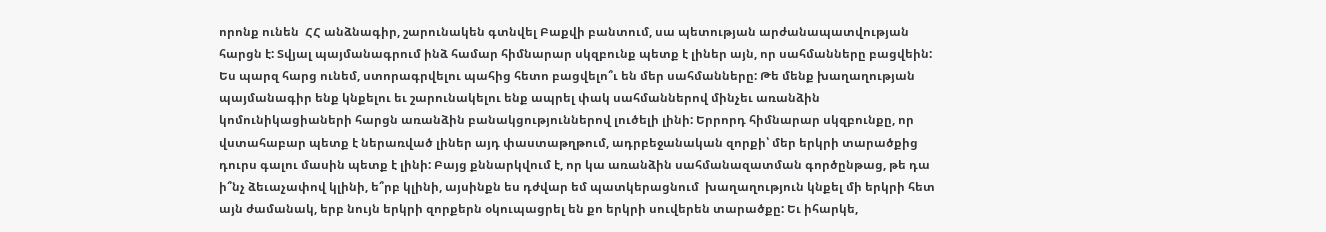որոնք ունեն  ՀՀ անձնագիր, շարունակեն գտնվել Բաքվի բանտում, սա պետության արժանապատվության հարցն է: Տվյալ պայմանագրում ինձ համար հիմնարար սկզբունք պետք է լիներ այն, որ սահմանները բացվեին: Ես պարզ հարց ունեմ, ստորագրվելու պահից հետո բացվելո՞ւ են մեր սահմանները: Թե մենք խաղաղության պայմանագիր ենք կնքելու եւ շարունակելու ենք ապրել փակ սահմաններով մինչեւ առանձին կոմունիկացիաների հարցն առանձին բանակցություններով լուծելի լինի: Երրորդ հիմնարար սկզբունքը, որ վստահաբար պետք է ներառված լիներ այդ փաստաթղթում, ադրբեջանական զորքի՝ մեր երկրի տարածքից դուրս գալու մասին պետք է լինի: Բայց քննարկվում է, որ կա առանձին սահմանազատման գործընթաց, թե դա ի՞նչ ձեւաչափով կլինի, ե՞րբ կլինի, այսինքն ես դժվար եմ պատկերացնում  խաղաղություն կնքել մի երկրի հետ այն ժամանակ, երբ նույն երկրի զորքերն օկուպացրել են քո երկրի սուվերեն տարածքը: Եւ իհարկե,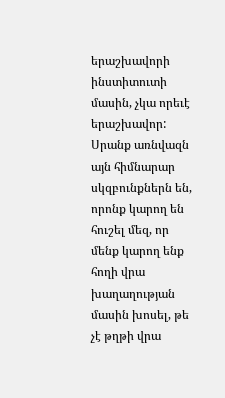երաշխավորի ինստիտուտի մասին, չկա որեւէ երաշխավոր: Սրանք առնվազն այն հիմնարար սկզբունքներն են, որոնք կարող են հուշել մեզ, որ մենք կարող ենք հողի վրա խաղաղության մասին խոսել, թե չէ թղթի վրա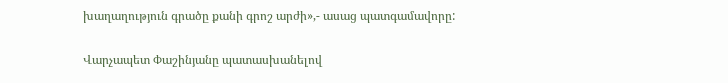խաղաղություն գրածը քանի գրոշ արժի»,- ասաց պատգամավորը:

Վարչապետ Փաշինյանը պատասխանելով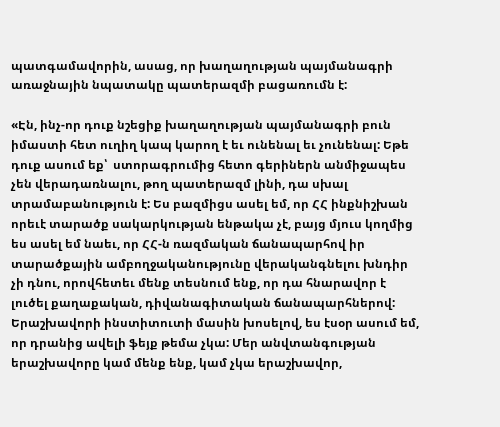պատգամավորին, ասաց, որ խաղաղության պայմանագրի առաջնային նպատակը պատերազմի բացառումն է:

«Էն, ինչ-որ դուք նշեցիք խաղաղության պայմանագրի բուն իմաստի հետ ուղիղ կապ կարող է եւ ունենալ եւ չունենալ: Եթե դուք ասում եք՝  ստորագրումից հետո գերիներն անմիջապես չեն վերադառնալու, թող պատերազմ լինի, դա սխալ տրամաբանություն է: Ես բազմիցս ասել եմ, որ ՀՀ ինքնիշխան որեւէ տարածք սակարկության ենթակա չէ, բայց մյուս կողմից ես ասել եմ նաեւ, որ ՀՀ-ն ռազմական ճանապարհով իր տարածքային ամբողջականությունը վերականգնելու խնդիր չի դնու, որովհետեւ մենք տեսնում ենք, որ դա հնարավոր է լուծել քաղաքական, դիվանագիտական ճանապարհներով: Երաշխավորի ինստիտուտի մասին խոսելով, ես էսօր ասում եմ, որ դրանից ավելի ֆեյք թեմա չկա: Մեր անվտանգության երաշխավորը կամ մենք ենք, կամ չկա երաշխավոր,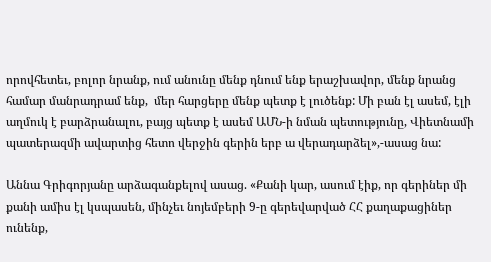որովհետեւ, բոլոր նրանք, ում անունը մենք դնում ենք երաշխավոր, մենք նրանց համար մանրադրամ ենք,  մեր հարցերը մենք պետք է լուծենք: Մի բան էլ ասեմ, էլի աղմուկ է բարձրանալու, բայց պետք է ասեմ ԱՄՆ-ի նման պետությունը, Վիետնամի պատերազմի ավարտից հետո վերջին գերին երբ ա վերադարձել»,-ասաց նա:

Աննա Գրիգորյանը արձագանքելով ասաց. «Քանի կար, ասում էիք, որ գերիներ մի քանի ամիս էլ կսպասեն, մինչեւ նոյեմբերի 9-ը գերեվարված ՀՀ քաղաքացիներ ունենք,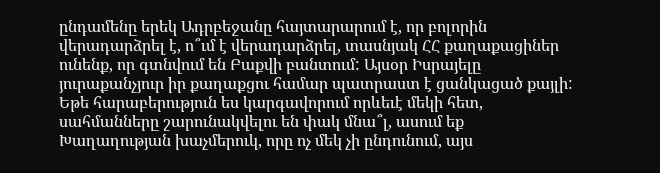ընդամենը երեկ Ադրբեջանը հայտարարում է, որ բոլորին վերադարձրել է, ո՞ւմ է վերադարձրել, տասնյակ ՀՀ քաղաքացիներ ունենք, որ գտնվում են Բաքվի բանտում: Այսօր Իսրայելը յուրաքանչյուր իր քաղաքցու համար պատրաստ է ցանկացած քայլի: Եթե հարաբերություն ես կարգավորում որևեւէ մեկի հետ, սահմանները շարունակվելու են փակ մնա՞լ, ասում եք Խաղաղության խաչմերուկ, որը ոչ մեկ չի ընդունում, այս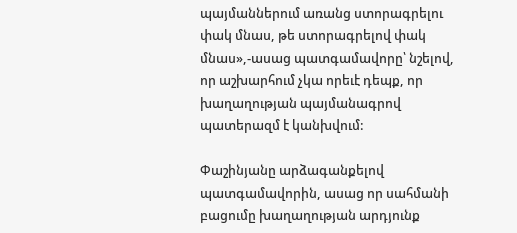պայմաններում առանց ստորագրելու փակ մնաս, թե ստորագրելով փակ մնաս»,-ասաց պատգամավորը՝ նշելով, որ աշխարհում չկա որեւէ դեպք, որ խաղաղության պայմանագրով պատերազմ է կանխվում:

Փաշինյանը արձագանքելով պատգամավորին, ասաց որ սահմանի բացումը խաղաղության արդյունք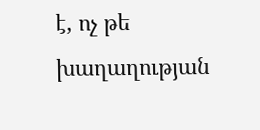է, ոչ թե խաղաղության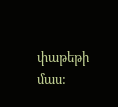փաթեթի մաս: